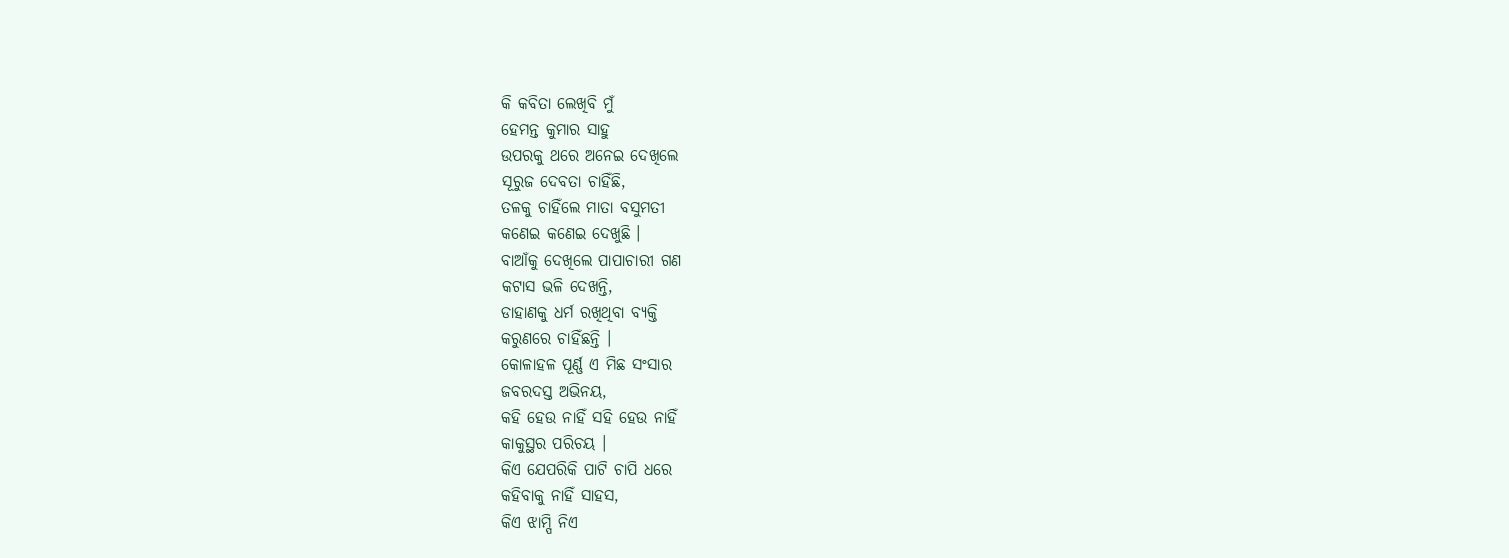କି କବିତା ଲେଖିବି ମୁଁ
ହେମନ୍ତ କୁମାର ସାହୁ
ଉପରକୁ ଥରେ ଅନେଇ ଦେଖିଲେ
ସୂରୁଜ ଦେବତା ଚାହିଁଛି,
ତଳକୁ ଚାହିଁଲେ ମାତା ବସୁମତୀ
କଣେଇ କଣେଇ ଦେଖୁଛି ।
ବାଆଁକୁ ଦେଖିଲେ ପାପାଚାରୀ ଗଣ
କଟାସ ଭଳି ଦେଖନ୍ତି,
ଡାହାଣକୁ ଧର୍ମ ରଖିଥିବା ବ୍ୟକ୍ତି
କରୁଣରେ ଚାହିଁଛନ୍ତି ।
କୋଳାହଳ ପୂର୍ଣ୍ଣ ଏ ମିଛ ସଂସାର
ଜବରଦସ୍ତ ଅଭିନୟ,
କହି ହେଉ ନାହିଁ ସହି ହେଉ ନାହିଁ
କାକୁସ୍ଥର ପରିଚୟ ।
କିଏ ଯେପରିକି ପାଟି ଚାପି ଧରେ
କହିବାକୁ ନାହିଁ ସାହସ,
କିଏ ଝାମ୍ପି ନିଏ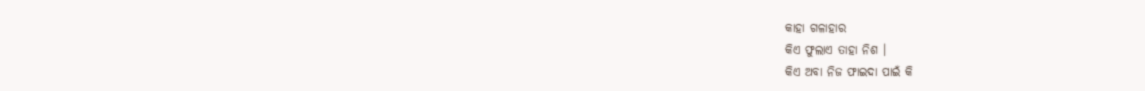କାହା ଗଳାହାର
କିଏ ଫୁଲାଏ ତାହା ନିଶ ।
କିଏ ଅବା ନିଜ ଫାଇଦା ପାଇଁ କି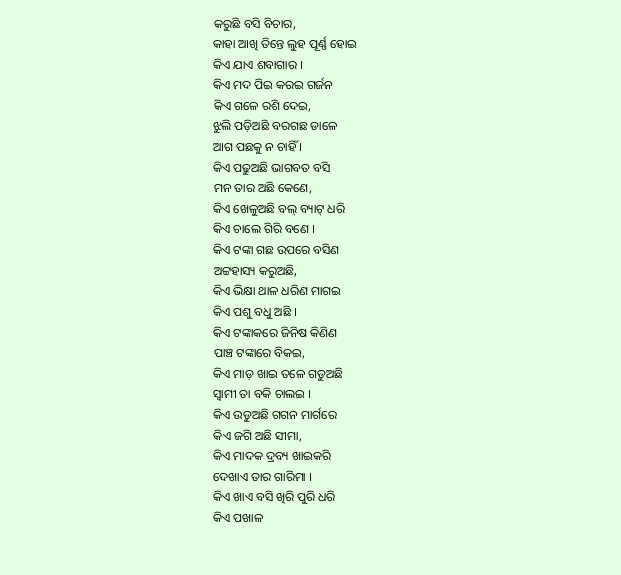କରୁଛି ବସି ବିଚାର,
କାହା ଆଖି ତିନ୍ତେ ଲୁହ ପୂର୍ଣ୍ଣ ହୋଇ
କିଏ ଯାଏ ଶବାଗାର ।
କିଏ ମଦ ପିଇ କରଇ ଗର୍ଜନ
କିଏ ଗଳେ ରଶି ଦେଇ,
ଝୁଲି ପଡ଼ିଅଛି ବରଗଛ ଡାଳେ
ଆଗ ପଛକୁ ନ ଚାହିଁ ।
କିଏ ପଢୁଅଛି ଭାଗବତ ବସି
ମନ ତାର ଅଛି କେଣେ,
କିଏ ଖେଳୁଅଛି ବଲ୍ ବ୍ୟାଟ୍ ଧରି
କିଏ ଚାଲେ ଗିରି ବଣେ ।
କିଏ ଟଙ୍କା ଗଛ ଉପରେ ବସିଣ
ଅଟ୍ଟହାସ୍ୟ କରୁଅଛି,
କିଏ ଭିକ୍ଷା ଥାଳ ଧରିଣ ମାଗଇ
କିଏ ପଶୁ ବଧୁ ଅଛି ।
କିଏ ଟଙ୍କାକରେ ଜିନିଷ କିଣିଣ
ପାଞ୍ଚ ଟଙ୍କାରେ ବିକଇ,
କିଏ ମାଡ଼ ଖାଇ ତଳେ ଗଡୁଅଛି
ସ୍ଵାମୀ ତା ବକି ଚାଲଇ ।
କିଏ ଉଡୁଅଛି ଗଗନ ମାର୍ଗରେ
କିଏ ଜଗି ଅଛି ସୀମା,
କିଏ ମାଦକ ଦ୍ରବ୍ୟ ଖାଇକରି
ଦେଖାଏ ତାର ଗାରିମା ।
କିଏ ଖାଏ ବସି ଖିରି ପୁରି ଧରି
କିଏ ପଖାଳ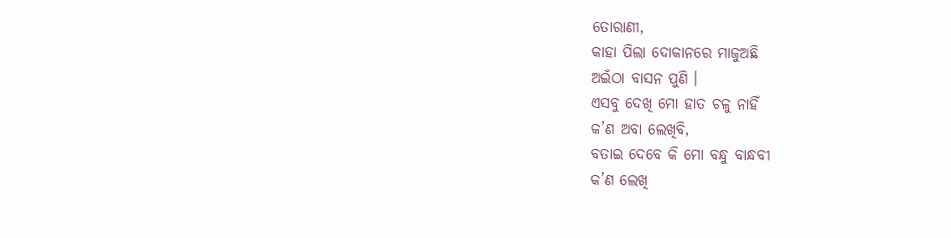ତୋରାଣୀ,
କାହା ପିଲା ଦୋକାନରେ ମାଜୁଅଛି
ଅଇଁଠା ବାସନ ପୁଣି ।
ଏସବୁ ଦେଖି ମୋ ହାତ ଚଳୁ ନାହିଁ
କ’ଣ ଅବା ଲେଖିବି,
ବତାଇ ଦେବେ କି ମୋ ବନ୍ଧୁ ବାନ୍ଧବୀ
କ’ଣ ଲେଖି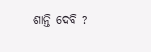ଶାନ୍ତି ଦେବି ?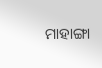ମାହାଙ୍ଗା